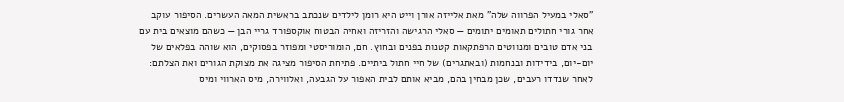"סאלי במעיל הפרווה שלה" מאת אלייזה אורן וייט היא רומן לילדים שנכתב בראשית המאה העשרים. הסיפור עוקב אחר גורי חתולים תאומים יתומים — סאלי הרגישה והזריזה ואחיה הבטוח אוקספורד גריי הבן — כשהם מוצאים בית עם בני אדם טובים ומנווטים הרפתקאות קטנות בפנים ובחוץ. חם, הומוריסטי ומפוזר בפסוקים, הוא שוהה בפלאים של יום-יום, בידידות ובנחמות (ובאתגרים) של חיי חתול ביתיים. פתיחת הסיפור מציגה את מצוקת הגורים ואת הצלתם: לאחר שנדדו רעבים, שכן מבחין בהם, מביא אותם לבית האפור על הגבעה, ואלווירה, מיס הארווי ומיס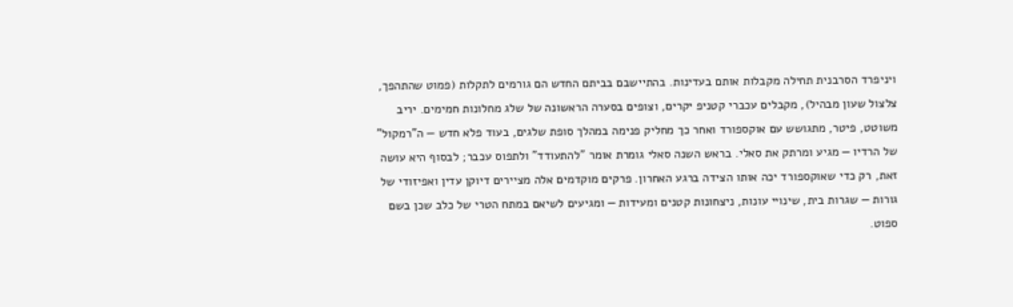ויניפרד הסרבנית תחילה מקבלות אותם בעדינות. בהתיישבם בביתם החדש הם גורמים לתקלות (פמוט שהתהפך, צלצול שעון מבהיל), מקבלים עכברי קטניפ יקרים, וצופים בסערה הראשונה של שלג מחלונות חמימים. יריב משוטט, פיטר, מתגושש עם אוקספורד ואחר כך מחליק פנימה במהלך סופת שלגים, בעוד פלא חדש — ה"רמקול" של הרדיו — מגיע ומרתק את סאלי. בראש השנה סאלי גומרת אומר "להתעודד" ולתפוס עכבר; לבסוף היא עושה זאת, רק כדי שאוקספורד יכה אותו הצידה ברגע האחרון. פרקים מוקדמים אלה מציירים דיוקן עדין ואפיזודי של גורות — שגרות בית, שינויי עונות, ניצחונות קטנים ומעידות — ומגיעים לשיאם במתח הטרי של כלב שכן בשם ספוט.